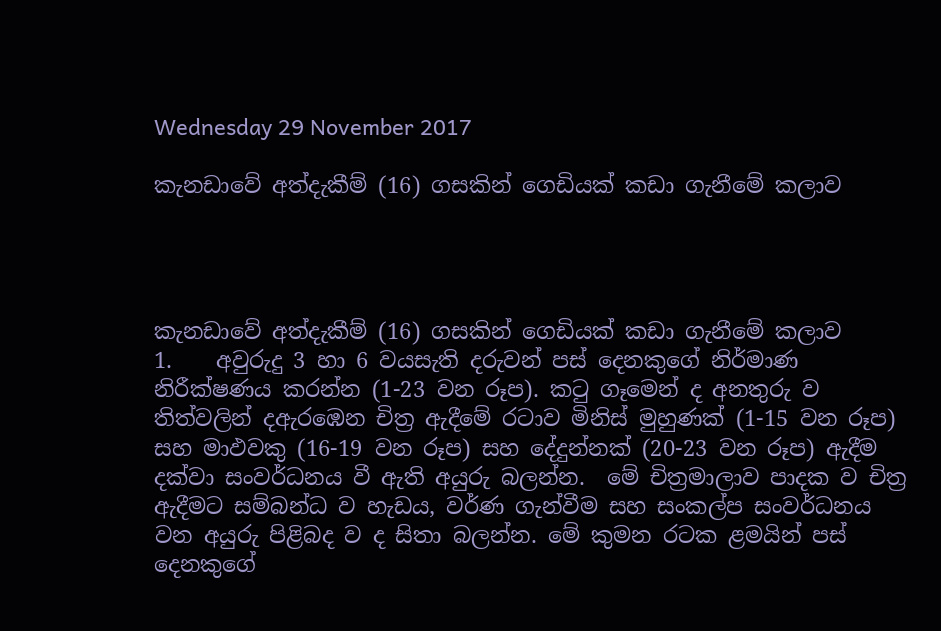Wednesday 29 November 2017

කැනඩාවේ අත්දැකීම් (16) ගසකින් ගෙඩියක් කඩා ගැනීමේ කලාව




කැනඩාවේ අත්දැකීම් (16) ගසකින් ගෙඩියක් කඩා ගැනීමේ කලාව
1.    අවුරුදු 3 හා 6 වයසැති දරුවන් පස් දෙනකුගේ නිර්මාණ නිරීක්ෂණය කරන්න (1-23 වන රූප). කටු ගෑමෙන් ද අනතුරු ව තිත්වලින් දඇරඹෙන චිත්‍ර ඇදීමේ රටාව මිනිස් මුහුණක් (1-15 වන රූප) සහ මාඵවකු (16-19 වන රූප) සහ දේදුන්නක් (20-23 වන රූප) ඇදීම දක්වා සංවර්ධනය වී ඇති අයුරු බලන්න.  මේ චිත්‍රමාලාව පාදක ව චිත්‍ර ඇදීමට සම්බන්ධ ව හැඩය, වර්ණ ගැන්වීම සහ සංකල්ප සංවර්ධනය වන අයුරු පිළිබද ව ද සිතා බලන්න. මේ කුමන රටක ළමයින් පස් දෙනකුගේ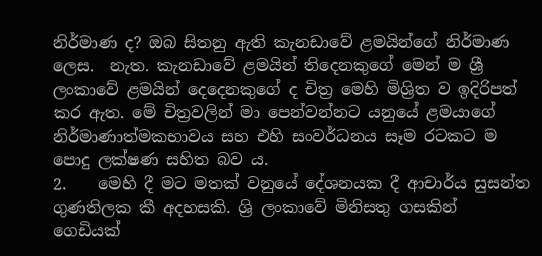නිර්මාණ ද? ඔබ සිතනු ඇති කැනඩාවේ ළමයින්ගේ නිර්මාණ ලෙස.  නැත. කැනඩාවේ ළමයින් තිදෙනකුගේ මෙන් ම ශ්‍රී ලංකාවේ ළමයින් දෙදෙනකුගේ ද චිත්‍ර මෙහි මිශ්‍රිත ව ඉදිරිපත් කර ඇත. මේ චිත්‍රවලින් මා පෙන්වන්නට යනුයේ ළමයාගේ නිර්මාණාත්මකභාවය සහ එහි සංවර්ධනය සෑම රටකට ම පොදු ලක්ෂණ සහිත බව ය.
2.    මෙහි දී මට මතක් වනුයේ දේශනයක දී ආචාර්ය සුසන්ත ගුණතිලක කී අදහසකි. ශ්‍රි ලංකාවේ මිනිසතු ගසකින් ගෙඩියක්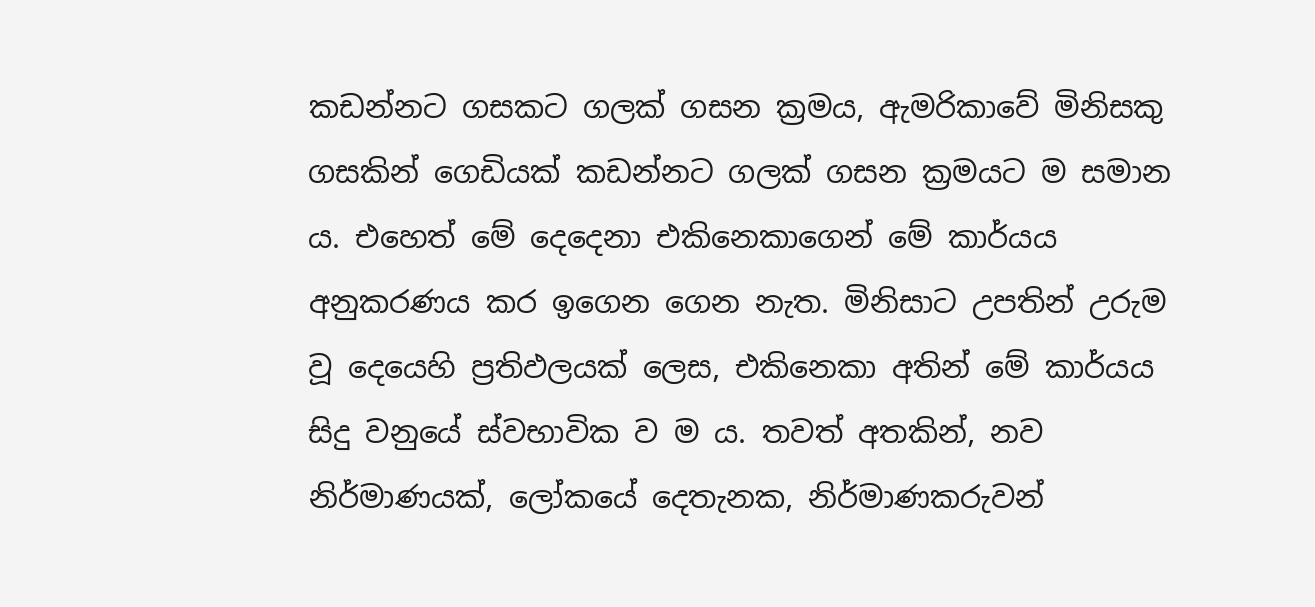කඩන්නට ගසකට ගලක් ගසන ක්‍රමය, ඇමරිකාවේ මිනිසකු ගසකින් ගෙඩියක් කඩන්නට ගලක් ගසන ක්‍රමයට ම සමාන ය. එහෙත් මේ දෙදෙනා එකිනෙකාගෙන් මේ කාර්යය අනුකරණය කර ඉගෙන ගෙන නැත. මිනිසාට උපතින් උරුම වූ දෙයෙහි ප්‍රතිඵලයක් ලෙස, එකිනෙකා අතින් මේ කාර්යය සිදු වනුයේ ස්වභාවික ව ම ය. තවත් අතකින්, නව නිර්මාණයක්, ලෝකයේ දෙතැනක, නිර්මාණකරුවන්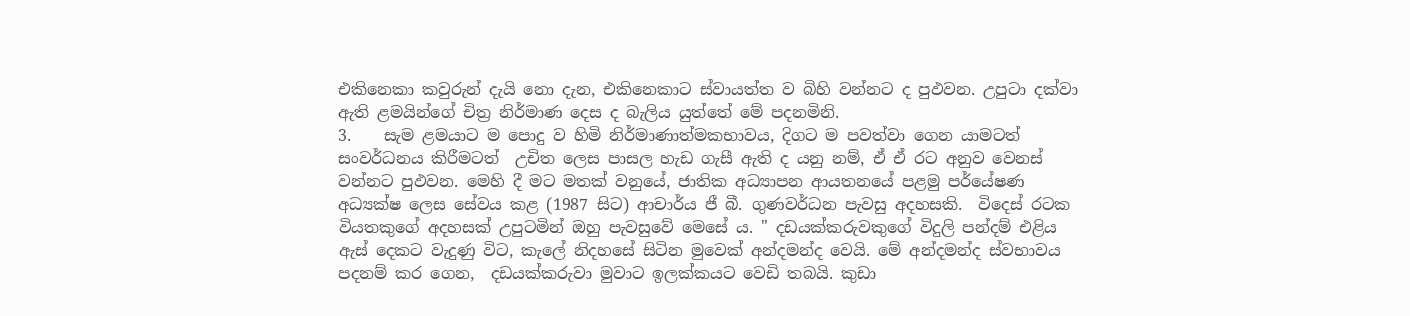එකිනෙකා කවුරුන් දැයි නො දැන, එකිනෙකාට ස්වායත්ත ව බිහි වන්නට ද පුඵවන. උපුටා දක්වා ඇති ළමයින්ගේ චිත්‍ර නිර්මාණ දෙස ද බැලිය යුත්තේ මේ පදනමිනි.
3.    සැම ළමයාට ම පොදු ව හිමි නිර්මාණාත්මකභාවය, දිගට ම පවත්වා ගෙන යාමටත් සංවර්ධනය කිරීමටත්  උචිත ලෙස පාසල හැඩ ගැසී ඇති ද යනු නම්, ඒ ඒ රට අනුව වෙනස් වන්නට පුඵවන. මෙහි දී මට මතක් වනුයේ, ජාතික අධ්‍යාපන ආයතනයේ පළමු පර්යේෂණ අධ්‍යක්ෂ ලෙස සේවය කළ (1987 සිට) ආචාර්ය ජී බී. ගුණවර්ධන පැවසු අදහසකි.  විදෙස් රටක වියතකුගේ අදහසක් උපුටමින් ඔහු පැවසුවේ මෙසේ ය. " දඩයක්කරුවකුගේ විදුලි පන්දම් එළිය ඇස් දෙකට වැදුණු විට, කැලේ නිදහසේ සිටින මුවෙක් අන්දමන්ද වෙයි. මේ අන්දමන්ද ස්වභාවය පදනම් කර ගෙන,  දඩයක්කරුවා මුවාට ඉලක්කයට වෙඩි තබයි. කුඩා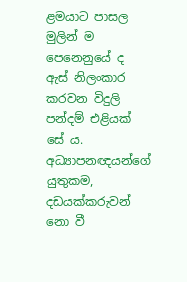ළමයාට පාසල මුලින් ම පෙනෙනුයේ ද ඇස් නිලංකාර කරවන විදුලි පන්දම් එළියක් සේ ය. අධ්‍යාපනඥයන්ගේ යුතුකම, දඩයක්කරුවන් නො වී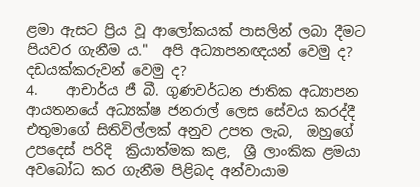ළමා ඇසට ප්‍රිය වූ ආලෝකයක් පාසලින් ලබා දීමට  පියවර ගැනීම ය."  අපි අධ්‍යාපනඥයන් වෙමු ද? දඩයක්කරුවන් වෙමු ද?
4.    ආචාර්ය ජී බී. ගුණවර්ධන ජාතික අධ්‍යාපන ආයතනයේ අධ්‍යක්ෂ ජනරාල් ලෙස සේවය කරද්දී එතුමාගේ සිතිවිල්ලක් අනුව උපත ලැබ,  ඔහුගේ  උපදෙස් පරිදි  ක්‍රියාත්මක කළ,  ශ්‍රී ලාංකික ළමයා අවබෝධ කර ගැනීම පිළිබද අන්වායාම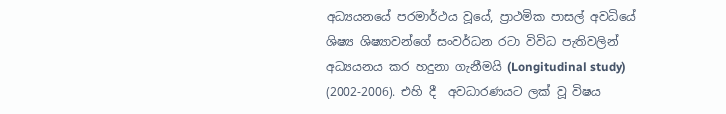අධ්‍යයනයේ පරමාර්ථය වූයේ, ප්‍රාථමික පාසල් අවධියේ ශිෂ්‍ය ශිෂ්‍යාවන්ගේ සංවර්ධන රටා විවිධ පැතිවලින් අධ්‍යයනය කර හදුනා ගැනීමයි (Longitudinal study) (2002-2006). එහි දී  අවධාරණයට ලක් වූ විෂය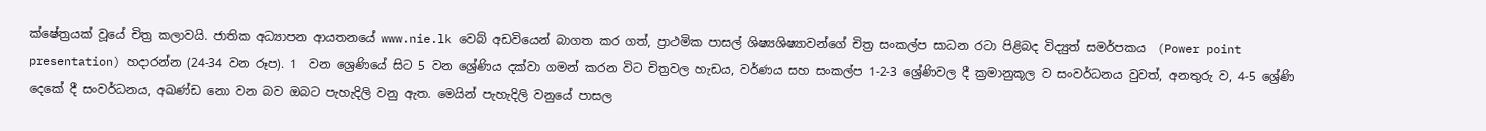ක්ෂේත්‍රයක් වූයේ චිත්‍ර කලාවයි. ජාතික අධ්‍යාපන ආයතනයේ www.nie.lk වෙබ් අඩවියෙන් බාගත කර ගත්, ප්‍රාථමික පාසල් ශිෂ්‍යශිෂ්‍යාවන්ගේ චිත්‍ර සංකල්ප සාධන රටා පිළිබද විද්‍යුත් සමර්පකය  (Power point presentation) හදාරන්න (24-34 වන රූප). 1  වන ශ්‍රෙණියේ සිට 5 වන ශ්‍රේණිය දක්වා ගමන් කරන විට චිත්‍රවල හැඩය, වර්ණය සහ සංකල්ප 1-2-3 ශ්‍රේණිවල දී ක්‍රමානුකූල ව සංවර්ධනය වුවත්, අනතුරු ව, 4-5 ශ්‍රේණි දෙකේ දී සංවර්ධනය, අඛණ්ඩ නො වන බව ඔබට පැහැදිලි වනු ඇත. මෙයින් පැහැදිලි වනුයේ පාසල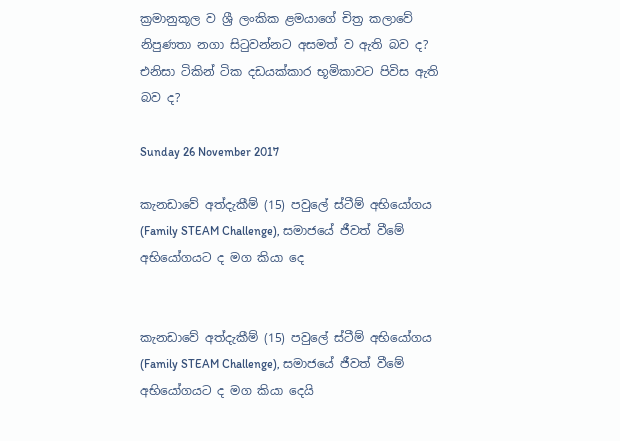ක්‍රමානුකූල ව ශ්‍රී ලංකික ළමයාගේ චිත්‍ර කලාවේ නිපුණතා නගා සිටුවන්නට අසමත් ව ඇති බව ද? එනිසා ටිකින් ටික දඩයක්කාර භූමිකාවට පිවිස ඇති බව ද?

Sunday 26 November 2017

කැනඩාවේ අත්දැකීම් (15) පවුලේ ස්ටීම් අභියෝගය (Family STEAM Challenge), සමාජයේ ජීවත් වීමේ අභියෝගයට ද මග කියා දෙ


කැනඩාවේ අත්දැකීම් (15) පවුලේ ස්ටීම් අභියෝගය (Family STEAM Challenge), සමාජයේ ජීවත් වීමේ අභියෝගයට ද මග කියා දෙයි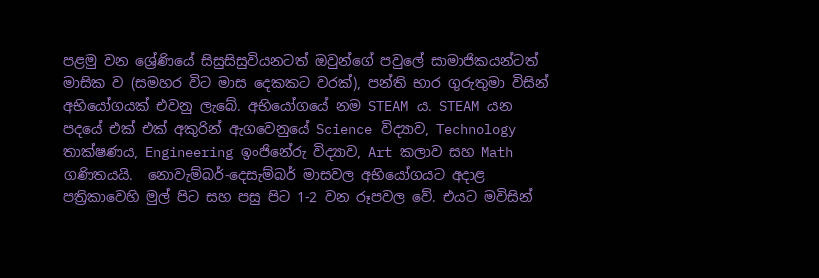පළමු වන ශ්‍රේණියේ සිසුසිසුවියනටත් ඔවුන්ගේ පවුලේ සාමාජිකයන්ටත් මාසික ව (සමහර විට මාස දෙකකට වරක්), පන්ති භාර ගුරුතුමා විසින් අභියෝගයක් එවනු ලැබේ. අභියෝගයේ නම STEAM ය. STEAM යන පදයේ එක් එක් අකුරින් ඇගවෙනුයේ Science විද්‍යාව, Technology තාක්ෂණය, Engineering ඉංජිනේරු විද්‍යාව, Art කලාව සහ Math ගණිතයයි.  නොවැම්බර්-දෙසැම්බර් මාසවල අභියෝගයට අදාළ පත්‍රිකාවෙහි මුල් පිට සහ පසු පිට 1-2 වන රූපවල වේ. එයට මවිසින්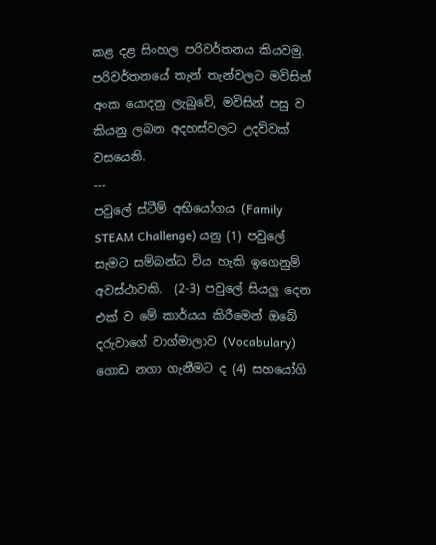කළ දළ සිංහල පරිවර්තනය කියවමු.  පරිවර්තනයේ තැන් තැන්වලට මවිසින් අංක යොදනු ලැබුවේ, මවිසින් පසු ව කියනු ලබන අදහස්වලට උදව්වක් වසයෙනි.
---
පවුලේ ස්ටීම් අභියෝගය (Family  STEAM Challenge) යනු (1) පවුලේ සැමට සම්බන්ධ විය හැකි ඉගෙනුම් අවස්ථාවකි.  (2-3) පවුලේ සියලු දෙන එක් ව මේ කාර්යය කිරීමෙන් ඔබේ දරුවාගේ වාග්මාලාව (Vocabulary) ගොඩ නගා ගැනීමට ද (4) සහයෝගි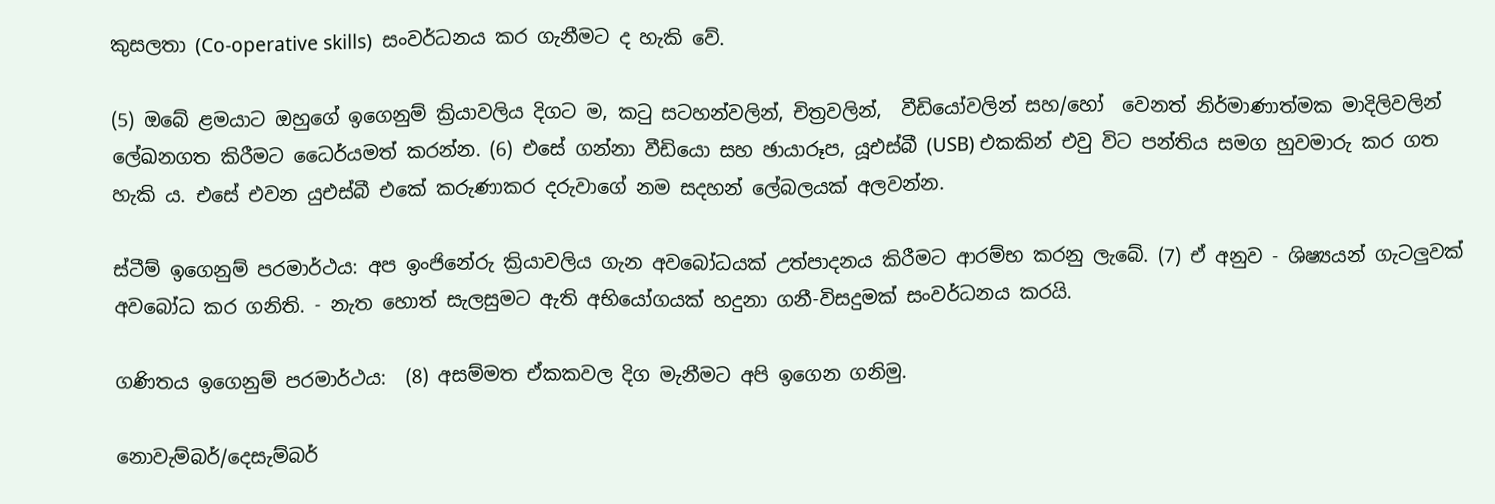කුසලතා (Co-operative skills)  සංවර්ධනය කර ගැනීමට ද හැකි වේ.

(5) ඔබේ ළමයාට ඔහුගේ ඉගෙනුම් ක්‍රියාවලිය දිගට ම, කටු සටහන්වලින්, චිත්‍රවලින්,  වීඩියෝවලින් සහ/හෝ  වෙනත් නිර්මාණාත්මක මාදිලිවලින් ලේඛනගත කිරීමට ධෛර්යමත් කරන්න. (6) එසේ ගන්නා වීඩියො සහ ඡායාරූප, යූඑස්බී (USB) එකකින් එවු විට පන්තිය සමග හුවමාරු කර ගත හැකි ය. එසේ එවන යුඑස්බී එකේ කරුණාකර දරුවාගේ නම සදහන් ලේබලයක් අලවන්න.

ස්ටීම් ඉගෙනුම් පරමාර්ථය: අප ඉංජිනේරු ක්‍රියාවලිය ගැන අවබෝධයක් උත්පාදනය කිරීමට ආරම්භ කරනු ලැබේ. (7) ඒ අනුව - ශිෂ්‍යයන් ගැටලුවක් අවබෝධ කර ගනිති. - නැත හොත් සැලසුමට ඇති අභියෝගයක් හදුනා ගනී-විසදුමක් සංවර්ධනය කරයි.

ගණිතය ඉගෙනුම් පරමාර්ථය:  (8) අසම්මත ඒකකවල දිග මැනීමට අපි ඉගෙන ගනිමු.

නොවැම්බර්/දෙසැම්බර්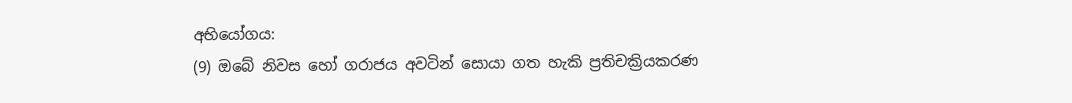අභියෝගය:
(9) ඔබේ නිවස හෝ ගරාජය අවටින් සොයා ගත හැකි ප්‍රතිචක්‍රියකරණ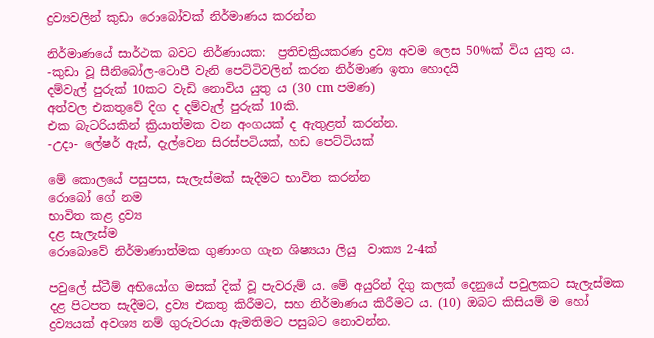ද්‍රව්‍යවලින් කුඩා රොබෝවක් නිර්මාණය කරන්න

නිර්මාණයේ සාර්ථක බවට නිර්ණායක:  ප්‍රතිචක්‍රියකරණ ද්‍රව්‍ය අවම ලෙස 50%ක් විය යුතු ය.
-කුඩා වූ සීනිබෝල-ටොපී වැනි පෙට්ටිවලින් කරන නිර්මාණ ඉතා හොදයි
දම්වැල් පුරුක් 10කට වැඩි නොවිය යුතු ය (30 cm පමණ)
අත්වල එකතුවේ දිග ද දම්වැල් පුරුක් 10කි.
එක බැටරියකින් ක්‍රියාත්මක වන අංගයක් ද ඇතුළත් කරන්න.
-උදා- ලේෂර් ඇස්, දැල්වෙන සිරස්පටියක්, හඩ පෙට්ටියක්

මේ කොලයේ පසුපස, සැලැස්මක් සැදීමට භාවිත කරන්න
රොබෝ ගේ නම
භාවිත කළ ද්‍රව්‍ය
දළ සැලැස්ම
රොබොවේ නිර්මාණාත්මක ගුණාංග ගැන ශිෂ්‍යයා ලියු  වාක්‍ය 2-4ක්

පවුලේ ස්ටීම් අභියෝග මසක් දික් වූ පැවරුම් ය. මේ අයුරින් දිගු කලක් දෙනුයේ පවුලකට සැලැස්මක දළ පිටපත සැදීමට, ද්‍රව්‍ය එකතු කිරීමට, සහ නිර්මාණය කිරීමට ය. (10) ඔබට කිසියම් ම හෝ ද්‍රව්‍යයක් අවශ්‍ය නම් ගුරුවරයා ඇමතිමට පසුබට නොවන්න.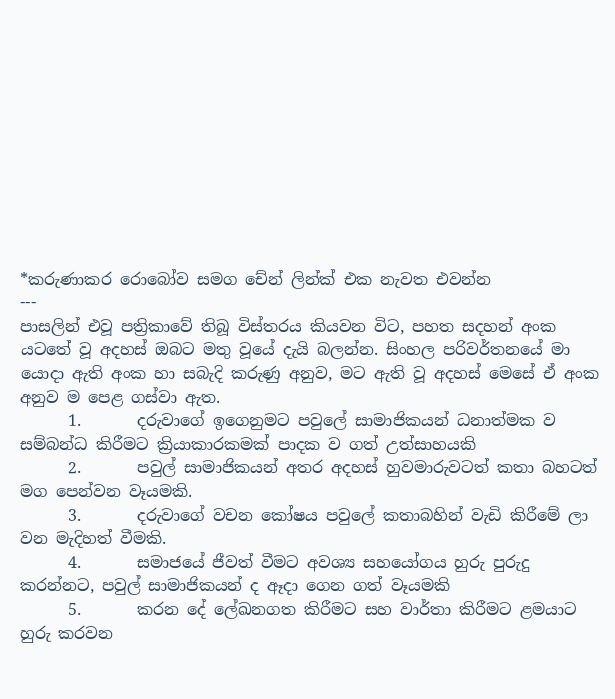*කරුණාකර රොබෝව සමග චේන් ලින්ක් එක නැවත එවන්න
---
පාසලින් එවූ පත්‍රිකාවේ තිබූ විස්තරය කියවන විට, පහත සදහන් අංක යටතේ වූ අදහස් ඔබට මතු වූයේ දැයි බලන්න. සිංහල පරිවර්තනයේ මා යොදා ඇති අංක හා සබැදි කරුණු අනුව, මට ඇති වූ අදහස් මෙසේ ඒ අංක අනුව ම පෙළ ගස්වා ඇත.
      1.       දරුවාගේ ඉගෙනුමට පවුලේ සාමාජිකයන් ධනාත්මක ව සම්බන්ධ කිරීමට ක්‍රියාකාරකමක් පාදක ව ගත් උත්සාහයකි
      2.       පවුල් සාමාජිකයන් අතර අදහස් හුවමාරුවටත් කතා බහටත් මග පෙන්වන වෑයමකි.
      3.       දරුවාගේ වචන කෝෂය පවුලේ කතාබහින් වැඩි කිරීමේ ලා වන මැදිහත් වීමකි.
      4.       සමාජයේ ජීවත් වීමට අවශ්‍ය සහයෝගය හුරු පුරුදු කරන්නට, පවුල් සාමාජිකයන් ද ඈදා ගෙන ගත් වෑයමකි
      5.       කරන දේ ලේඛනගත කිරීමට සහ වාර්තා කිරීමට ළමයාට හුරු කරවන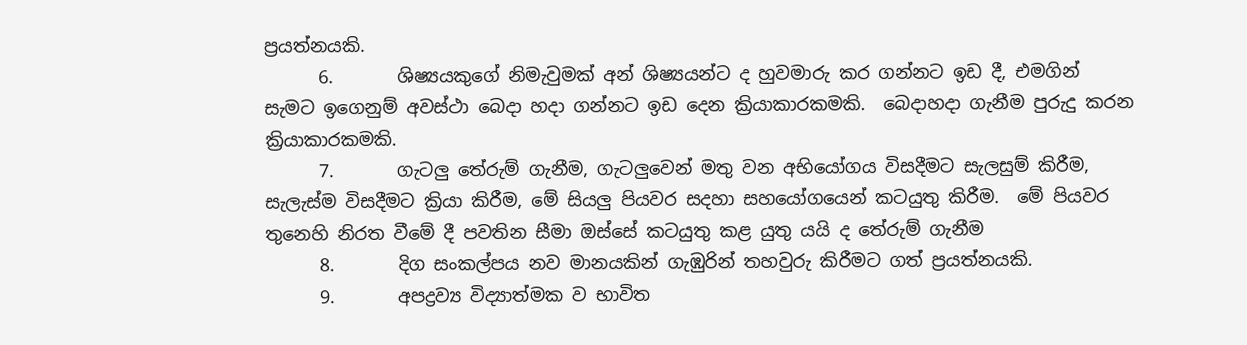ප්‍රයත්නයකි.
      6.       ශිෂ්‍යයකුගේ නිමැවුමක් අන් ශිෂ්‍යයන්ට ද හුවමාරු කර ගන්නට ඉඩ දී, එමගින් සැමට ඉගෙනුම් අවස්ථා බෙදා හදා ගන්නට ඉඩ දෙන ක්‍රියාකාරකමකි.  බෙදාහදා ගැනීම පුරුදු කරන ක්‍රියාකාරකමකි.
      7.       ගැටලු තේරුම් ගැනීම, ගැටලුවෙන් මතු වන අභියෝගය විසදීමට සැලසුම් කිරීම, සැලැස්ම විසදීමට ක්‍රියා කිරීම, මේ සියලු පියවර සදහා සහයෝගයෙන් කටයුතු කිරීම.  මේ පියවර තුනෙහි නිරත වීමේ දී පවතින සීමා ඔස්සේ කටයුතු කළ යුතු යයි ද තේරුම් ගැනීම
      8.       දිග සංකල්පය නව මානයකින් ගැඹුරින් තහවුරු කිරීමට ගත් ප්‍රයත්නයකි.
      9.       අපද්‍රව්‍ය විද්‍යාත්මක ව භාවිත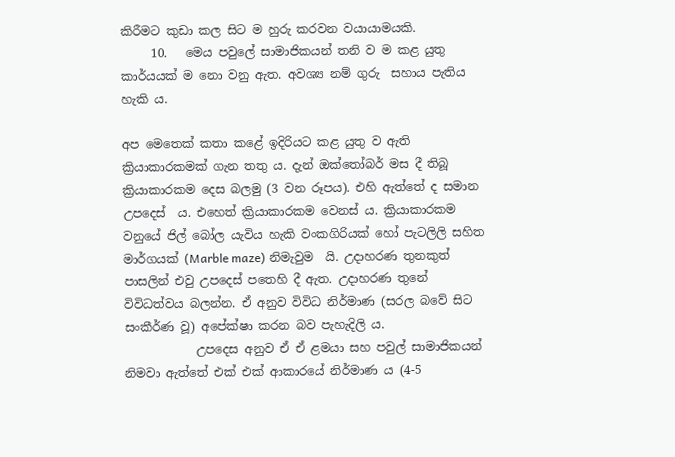කිරීමට කුඩා කල සිට ම හුරු කරවන වයායාමයකි.
     10.   මෙය පවුලේ සාමාජිකයන් තනි ව ම කළ යුතු කාර්යයක් ම නො වනු ඇත. අවශ්‍ය නම් ගුරු  සහාය පැතිය හැකි ය.

අප මෙතෙක් කතා කළේ ඉදිරියට කළ යුතු ව ඇති ක්‍රියාකාරකමක් ගැන තතු ය. දැන් ඔක්තෝබර් මස දී තිබූ ක්‍රියාකාරකම දෙස බලමු (3 වන රූපය). එහි ඇත්තේ ද සමාන උපදෙස්  ය. එහෙත් ක්‍රියාකාරකම වෙනස් ය. ක්‍රියාකාරකම වනුයේ ජිල් බෝල යැවිය හැකි වංකගිරියක් හෝ පැටලිලි සහිත මාර්ගයක් (Marble maze) නිමැවුම  යි. උදාහරණ තුනකුත් පාසලින් එවු උපදෙස් පතෙහි දී ඇත. උදාහරණ තුනේ විවිධත්වය බලන්න. ඒ අනුව විවිධ නිර්මාණ (සරල බවේ සිට සංකීර්ණ වූ) අපේක්ෂා කරන බව පැහැදිලි ය.
            උපදෙස අනුව ඒ ඒ ළමයා සහ පවුල් සාමාජිකයන් නිමවා ඇත්තේ එක් එක් ආකාරයේ නිර්මාණ ය (4-5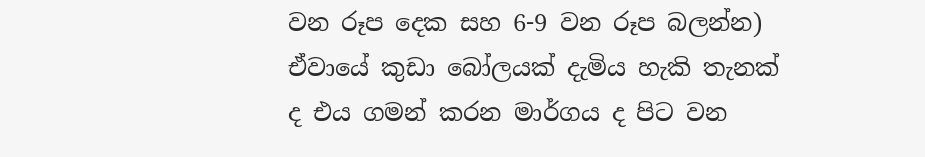වන රූප දෙක සහ 6-9 වන රූප බලන්න) ඒවායේ කුඩා බෝලයක් දැමිය හැකි තැනක් ද එය ගමන් කරන මාර්ගය ද පිට වන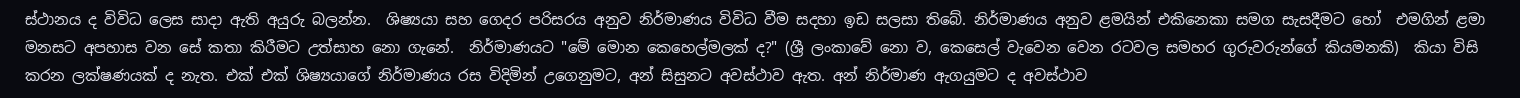ස්ථානය ද විවිධ ලෙස සාදා ඇති අයුරු බලන්න.  ශිෂ්‍යයා සහ ගෙදර පරිසරය අනුව නිර්මාණය විවිධ වීම සදහා ඉඩ සලසා තිබේ. නිර්මාණය අනුව ළමයින් එකිනෙකා සමග සැසදීමට හෝ  එමගින් ළමා මනසට අපහාස වන සේ කතා කිරීමට උත්සාහ නො ගැනේ.  නිර්මාණයට "මේ මොන කෙහෙල්මලක් ද?" (ශ්‍රී ලංකාවේ නො ව, කෙසෙල් වැවෙන වෙන රටවල සමහර ගුරුවරුන්ගේ කියමනකි)  කියා විසි කරන ලක්ෂණයක් ද නැත. එක් එක් ශිෂ්‍යයාගේ නිර්මාණය රස විදිමින් උගෙනුමට, අන් සිසුනට අවස්ථාව ඇත. අන් නිර්මාණ ඇගයුමට ද අවස්ථාව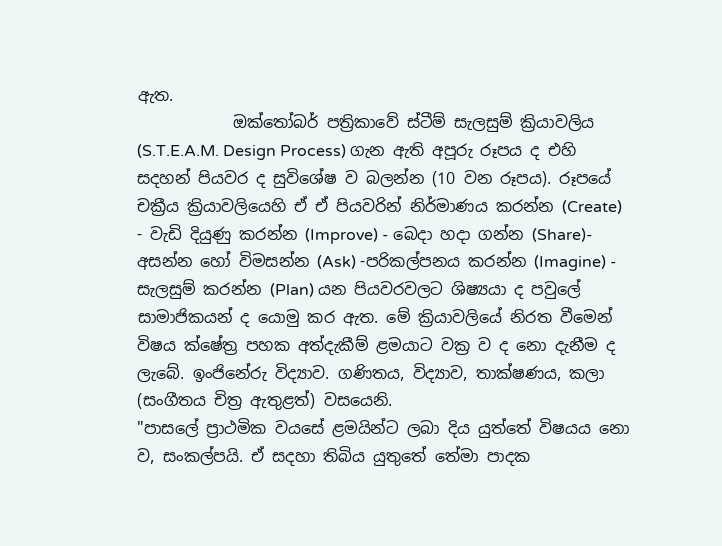ඇත.
            ඔක්තෝබර් පත්‍රිකාවේ ස්ටීම් සැලසුම් ක්‍රියාවලිය (S.T.E.A.M. Design Process) ගැන ඇති අපූරු රූපය ද එහි සදහන් පියවර ද සුවිශේෂ ව බලන්න (10 වන රූපය). රූපයේ චක්‍රීය ක්‍රියාවලියෙහි ඒ ඒ පියවරින් නිර්මාණය කරන්න (Create) - වැඩි දියුණු කරන්න (Improve) - බෙදා හදා ගන්න (Share)- අසන්න හෝ විමසන්න (Ask) -පරිකල්පනය කරන්න (Imagine) - සැලසුම් කරන්න (Plan) යන පියවරවලට ශිෂ්‍යයා ද පවුලේ සාමාජිකයන් ද යොමු කර ඇත. මේ ක්‍රියාවලියේ නිරත වීමෙන් විෂය ක්ෂේත්‍ර පහක අත්දැකීම් ළමයාට වක්‍ර ව ද නො දැනීම ද ලැබේ. ඉංජිනේරු විද්‍යාව. ගණිතය, විද්‍යාව, තාක්ෂණය, කලා (සංගීතය චිත්‍ර ඇතුළත්) වසයෙනි.
"පාසලේ ප්‍රාථමික වයසේ ළමයින්ට ලබා දිය යුත්තේ විෂයය නො ව, සංකල්පයි. ඒ සදහා තිබිය යුතුතේ තේමා පාදක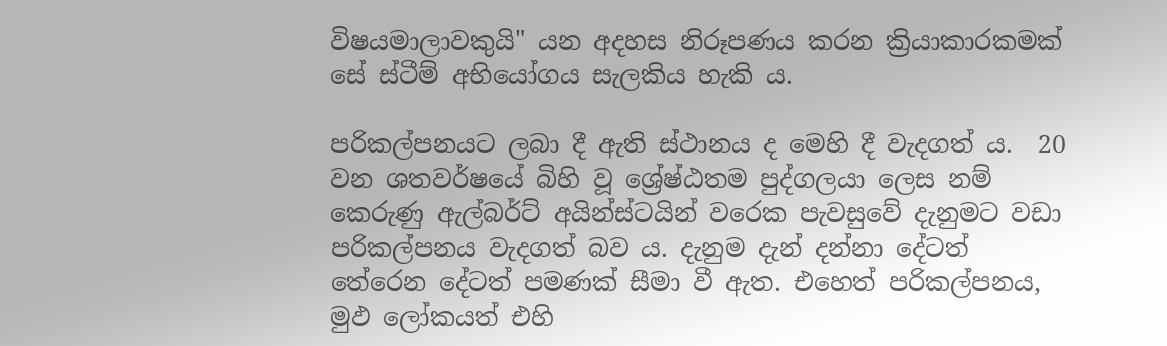විෂයමාලාවකුයි" යන අදහස නිරූපණය කරන ක්‍රියාකාරකමක් සේ ස්ටීම් අභියෝගය සැලකිය හැකි ය.

පරිකල්පනයට ලබා දී ඇති ස්ථානය ද මෙහි දී වැදගත් ය.  20 වන ශතවර්ෂයේ බිහි වූ ශ්‍රේෂ්ඨතම පුද්ගලයා ලෙස නම් කෙරුණු ඇල්බර්ට් අයින්ස්ටයින් වරෙක පැවසුවේ දැනුමට වඩා පරිකල්පනය වැදගත් බව ය. දැනුම දැන් දන්නා දේටත් තේරෙන දේටත් පමණක් සීමා වී ඇත. එහෙත් පරිකල්පනය, මුඵ ලෝකයත් එහි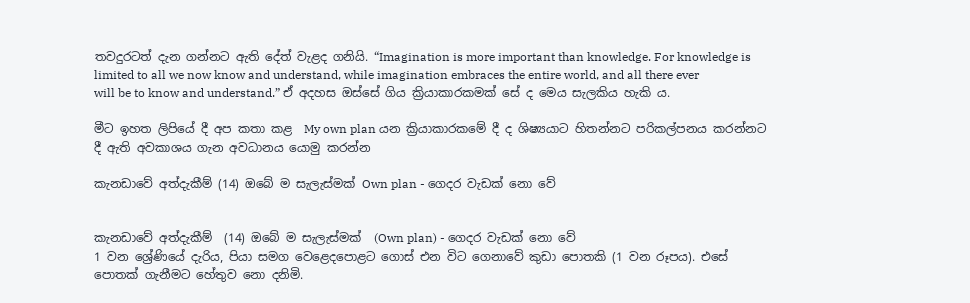තවදුරටත් දැන ගන්නට ඇති දේත් වැළද ගනියි. “Imagination is more important than knowledge. For knowledge is limited to all we now know and understand, while imagination embraces the entire world, and all there ever will be to know and understand.” ඒ අදහස ඔස්සේ ගිය ක්‍රියාකාරකමක් සේ ද මෙය සැලකිය හැකි ය.

මීට ඉහත ලිපියේ දී අප කතා කළ  My own plan යන ක්‍රියාකාරකමේ දී ද ශිෂ්‍යයාට හිතන්නට පරිකල්පනය කරන්නට දී ඇති අවකාශය ගැන අවධානය යොමු කරන්න

කැනඩාවේ අත්දැකීම් (14) ඔබේ ම සැලැස්මක් Own plan - ගෙදර වැඩක් නො වේ


කැනඩාවේ අත්දැකීම්  (14) ඔබේ ම සැලැස්මක්  (Own plan) - ගෙදර වැඩක් නො වේ
1 වන ශ්‍රේණියේ දැරිය, පියා සමග වෙළෙදපොළට ගොස් එන විට ගෙනාවේ කුඩා පොතකි (1 වන රූපය). එසේ පොතක් ගැනීමට හේතුව නො දනිමි.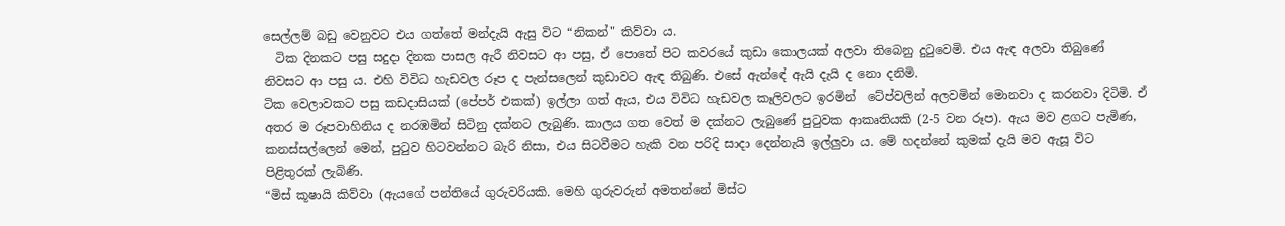සෙල්ලම් බඩු වෙනුවට එය ගත්තේ මන්දැයි ඇසු විට “නිකන්" කිව්වා ය.
  ටික දිනකට පසු සදුදා දිනක පාසල ඇරී නිවසට ආ පසු, ඒ පොතේ පිට කවරයේ කුඩා කොලයක් අලවා තිබෙනු දුටුවෙමි. එය ඇඳ අලවා තිබුණේ නිවසට ආ පසු ය. එහි විවිධ හැඩවල රූප ද පැන්සලෙන් කුඩාවට ඇඳ තිබුණි. එසේ ඇන්ඳේ ඇයි දැයි ද නො දනිමි.
ටික වෙලාවකට පසු කඩදාසියක් (පේපර් එකක්) ඉල්ලා ගත් ඇය, එය විවිධ හැඩවල කෑලිවලට ඉරමින්  ටේප්වලින් අලවමින් මොනවා ද කරනවා දිටිමි. ඒ අතර ම රූපවාහිනිය ද නරඹමින් සිටිනු දක්නට ලැබුණි. කාලය ගත වෙත් ම දක්නට ලැබුණේ පුටුවක ආකෘතියකි (2-5 වන රූප). ඇය මව ළගට පැමිණ, කනස්සල්ලෙන් මෙන්, පුටුව හිටවන්නට බැරි නිසා, එය සිටවීමට හැකි වන පරිදි සාදා දෙන්නැයි ඉල්ලුවා ය. මේ හදන්නේ කුමක් දැයි මව ඇසූ විට පිළිතුරක් ලැබිණි.
“මිස් කූෂායි කිව්වා (ඇයගේ පන්තියේ ගුරුවරියකි. මෙහි ගුරුවරුන් අමතන්නේ මිස්ට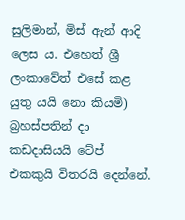සුලිමාන්, මිස් ඇන් ආදි ලෙස ය. එහෙත් ශ්‍රී ලංකාවේත් එසේ කළ යුතු යයි නො කියමි) බ්‍රහස්පතින් දා කඩදාසියයි ටේප් එකකුයි විතරයි දෙන්නේ.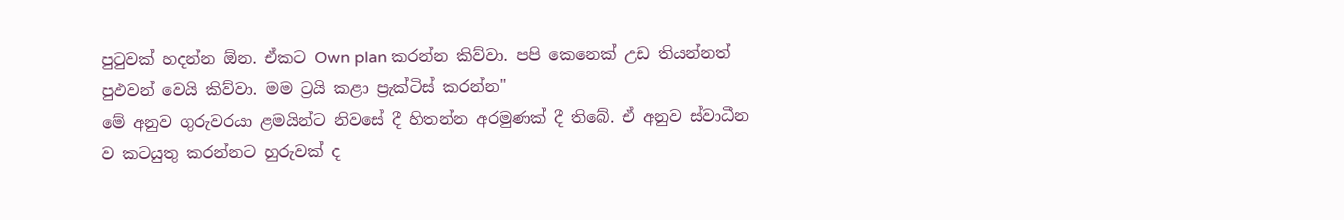පුටුවක් හදන්න ඕන. ඒකට Own plan කරන්න කිව්වා. පපි කෙනෙක් උඩ තියන්නත් පුඵවන් වෙයි කිව්වා. මම ට්‍රයි කළා ප්‍රැක්ටිස් කරන්න"
මේ අනුව ගුරුවරයා ළමයින්ට නිවසේ දී හිතන්න අරමුණක් දී තිබේ. ඒ අනුව ස්වාධීන ව කටයුතු කරන්නට හුරුවක් ද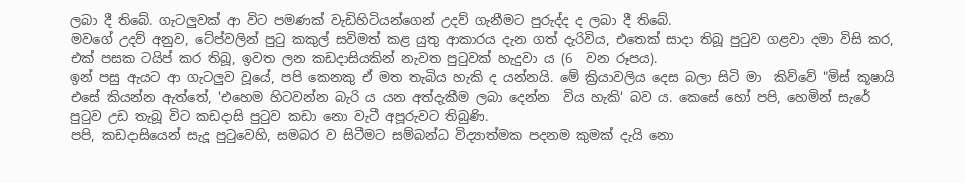ලබා දී තිබේ. ගැටලුවක් ආ විට පමණක් වැඩිහිටියන්ගෙන් උදව් ගැනීමට පුරුද්ද ද ලබා දී තිබේ.
මවගේ උදව් අනුව, ටේප්වලින් පුටු කකුල් සවිමත් කළ යුතු ආකාරය දැන ගත් දැරිවිය, එතෙක් සාදා තිබූ පුටුව ගළවා දමා විසි කර, එක් පසක ටයිප් කර තිබූ, ඉවත ලන කඩදාසියකින් නැවත පුටුවක් හැදුවා ය (6  වන රූපය).
ඉන් පසු ඇයට ආ ගැටලුව වූයේ, පපි කෙනකු ඒ මත තැබිය හැකි ද යන්නයි. මේ ක්‍රියාවලිය දෙස බලා සිටි මා  කිව්වේ "මිස් කූෂායි එසේ කියන්න ඇත්තේ, 'එහෙම හිටවන්න බැරි ය යන අත්දැකීම ලබා දෙන්න  විය හැකි' බව ය. කෙසේ හෝ පපි, හෙමින් සැරේ  පුටුව උඩ තැබූ විට කඩදාසි පුටුව කඩා නො වැටී අපූරුවට තිබුණි.
පපි, කඩදාසියෙන් සැදූ පුටුවෙහි, සමබර ව සිටීමට සම්බන්ධ විද්‍යාත්මක පදනම කුමක් දැයි නො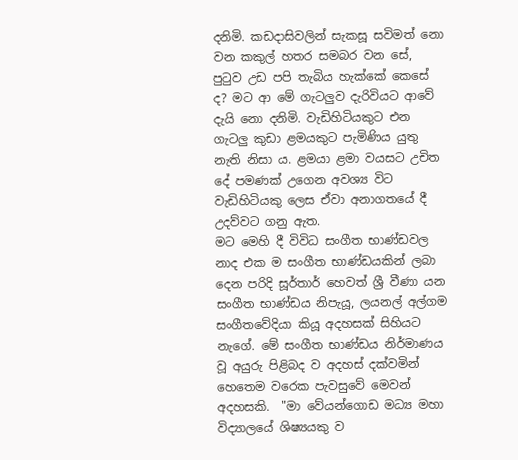දනිමි. කඩදාසිවලින් සැකසූ සවිමත් නො වන කකුල් හතර සමබර වන සේ, පුටුව උඩ පපි තැබිය හැක්කේ කෙසේ ද? මට ආ මේ ගැටලුව දැරිවියට ආවේ දැයි නො දනිමි. වැඩිහිටියකුට එන ගැටලු කුඩා ළමයකුට පැමිණිය යුතු නැති නිසා ය. ළමයා ළමා වයසට උචිත දේ පමණක් උගෙන අවශ්‍ය විට වැඩිහිටියකු ලෙස ඒවා අනාගතයේ දී උදව්වට ගනු ඇත.
මට මෙහි දී විවිධ සංගීත භාණ්ඩවල නාද එක ම සංගීත භාණ්ඩයකින් ලබා දෙන පරිදි සූර්තාර් හෙවත් ශ්‍රී වීණා යන සංගීත භාණ්ඩය නිපැයූ, ලයනල් අල්ගම සංගීතවේදියා කියූ අදහසක් සිහියට නැගේ. මේ සංගීත භාණ්ඩය නිර්මාණය වූ අයුරු පිළිබද ව අදහස් දක්වමින් හෙතෙම වරෙක පැවසුවේ මෙවන් අදහසකි.  "මා වේයන්ගොඩ මධ්‍ය මහා විද්‍යාලයේ ශිෂ්‍යයකු ව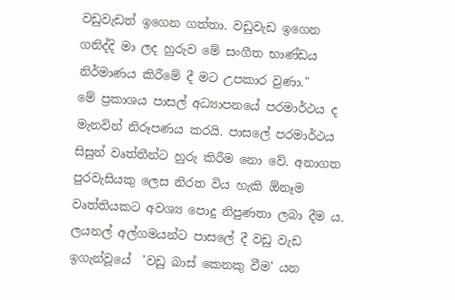වඩුවැඩත් ඉගෙන ගත්තා. වඩුවැඩ ඉගෙන ගනිද්දි මා ලද හුරුව මේ සංගීත භාණ්ඩය නිර්මාණය කිරීමේ දී මට උපකාර වුණා."
මේ ප්‍රකාශය පාසල් අධ්‍යාපනයේ පරමාර්ථය ද මැනවින් නිරූපණය කරයි. පාසලේ පරමාර්ථය සිසුන් වෘත්තීන්ට හුරු කිරීම නො වේ. අනාගත පුරවැසියකු ලෙස නිරත විය හැකි ඕනෑම වෘත්තියකට අවශ්‍ය පොදු නිපුණතා ලබා දීම ය. ලයනල් අල්ගමයන්ට පාසලේ දී වඩු වැඩ ඉගැන්වූයේ  'වඩු බාස් කෙනකු වීම' යන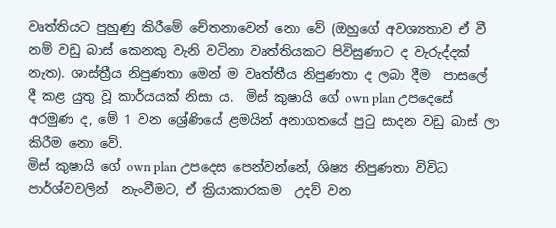වෘත්තියට පුහුණු කිරීමේ චේතනාවෙන් නො වේ (ඔහුගේ අවශ්‍යතාව ඒ වී නම් වඩු බාස් කෙනකු වැනි වටිනා වෘත්තියකට පිවිසුණාට ද වැරුද්දක් නැත). ශාස්ත්‍රීය නිපුණතා මෙන් ම වෘත්තීය නිපුණතා ද ලබා දීම  පාසලේ දී කළ යුතු වූ කාර්යයක් නිසා ය.  මිස් කුෂායි ගේ own plan උපදෙසේ අරමුණ ද, මේ 1 වන ශ්‍රේණියේ ළමයින් අනාගතයේ පුටු සාදන වඩු බාස් ලා කිරීම නො වේ.
මිස් කුෂායි ගේ own plan උපදෙස පෙන්වන්නේ, ශිෂ්‍ය නිපුණතා විවිධ පාර්ශ්වවලින්  නැංවීමට, ඒ ක්‍රියාකාරකම  උදව් වන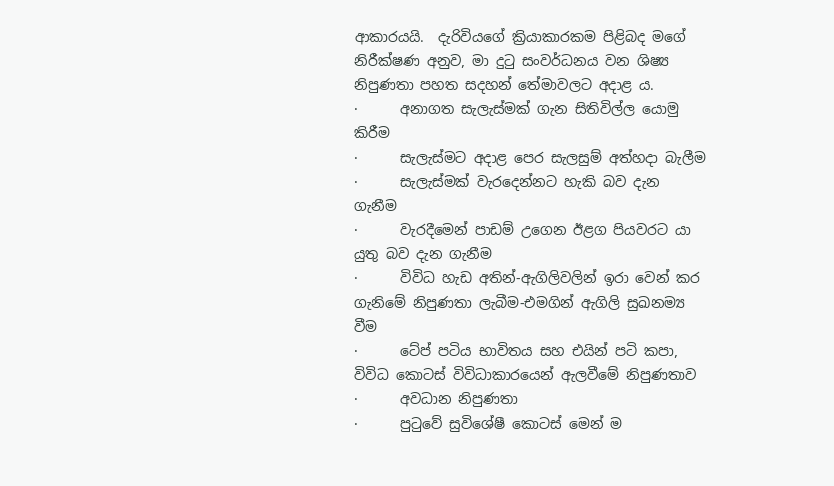ආකාරයයි.  දැරිවියගේ ක්‍රියාකාරකම පිළිබද මගේ නිරීක්ෂණ අනුව, මා දුටු සංවර්ධනය වන ශිෂ්‍ය නිපුණතා පහත සදහන් තේමාවලට අදාළ ය.
·      අනාගත සැලැස්මක් ගැන සිතිවිල්ල යොමු කිරීම
·      සැලැස්මට අදාළ පෙර සැලසුම් අත්හදා බැලීම
·      සැලැස්මක් වැරදෙන්නට හැකි බව දැන ගැනීම
·      වැරදීමෙන් පාඩම් උගෙන ඊළග පියවරට යා යුතු බව දැන ගැනීම
·      විවිධ හැඩ අතින්-ඇගිලිවලින් ඉරා වෙන් කර ගැනිමේ නිපුණතා ලැබීම-එමගින් ඇගිලි සුඛනම්‍ය වීම
·      ටේප් පටිය භාවිතය සහ එයින් පටි කපා, විවිධ කොටස් විවිධාකාරයෙන් ඇලවීමේ නිපුණතාව
·      අවධාන නිපුණතා
·      පුටුවේ සුවිශේෂී කොටස් මෙන් ම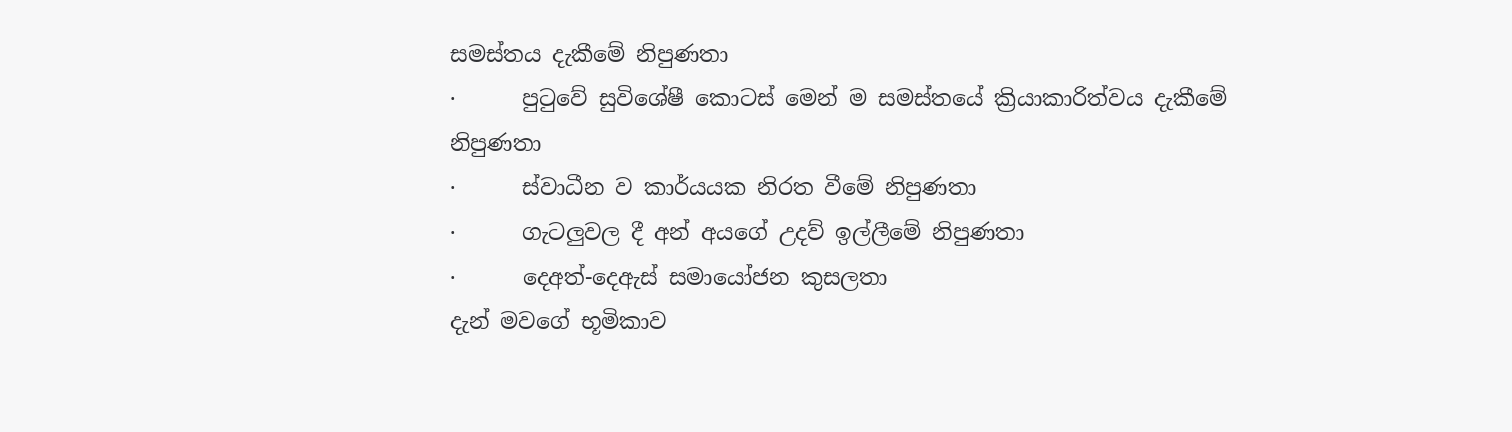සමස්තය දැකීමේ නිපුණතා
·      පුටුවේ සුවිශේෂී කොටස් මෙන් ම සමස්තයේ ක්‍රියාකාරිත්වය දැකීමේ නිපුණතා
·      ස්වාධීන ව කාර්යයක නිරත වීමේ නිපුණතා
·      ගැටලුවල දී අන් අයගේ උදව් ඉල්ලීමේ නිපුණතා
·      දෙඅත්-දෙඇස් සමායෝජන කුසලතා
දැන් මවගේ භූමිකාව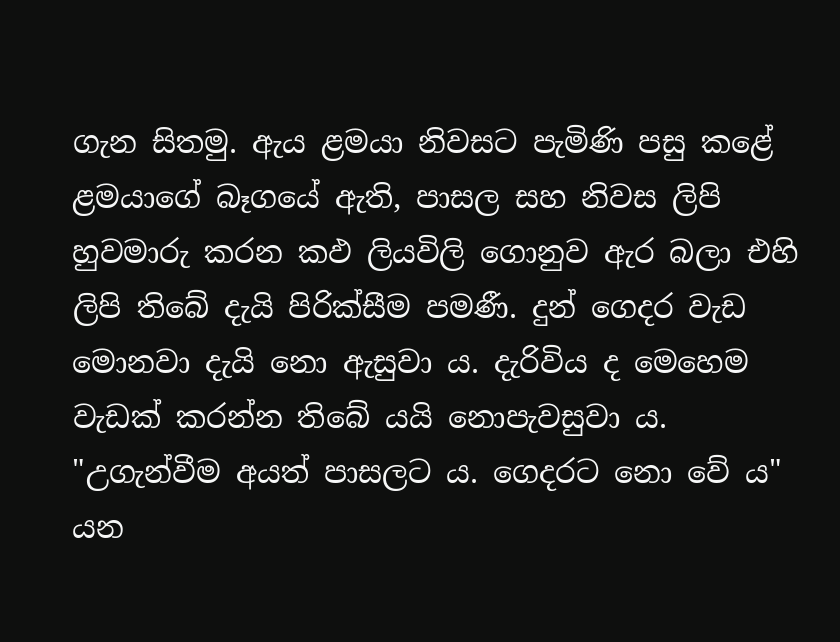ගැන සිතමු. ඇය ළමයා නිවසට පැමිණි පසු කළේ ළමයාගේ බෑගයේ ඇති, පාසල සහ නිවස ලිපි හුවමාරු කරන කඵ ලියවිලි ගොනුව ඇර බලා එහි ලිපි තිබේ දැයි පිරික්සීම පමණී. දුන් ගෙදර වැඩ මොනවා දැයි නො ඇසුවා ය. දැරිවිය ද මෙහෙම වැඩක් කරන්න තිබේ යයි නොපැවසුවා ය. "උගැන්වීම අයත් පාසලට ය. ගෙදරට නො වේ ය" යන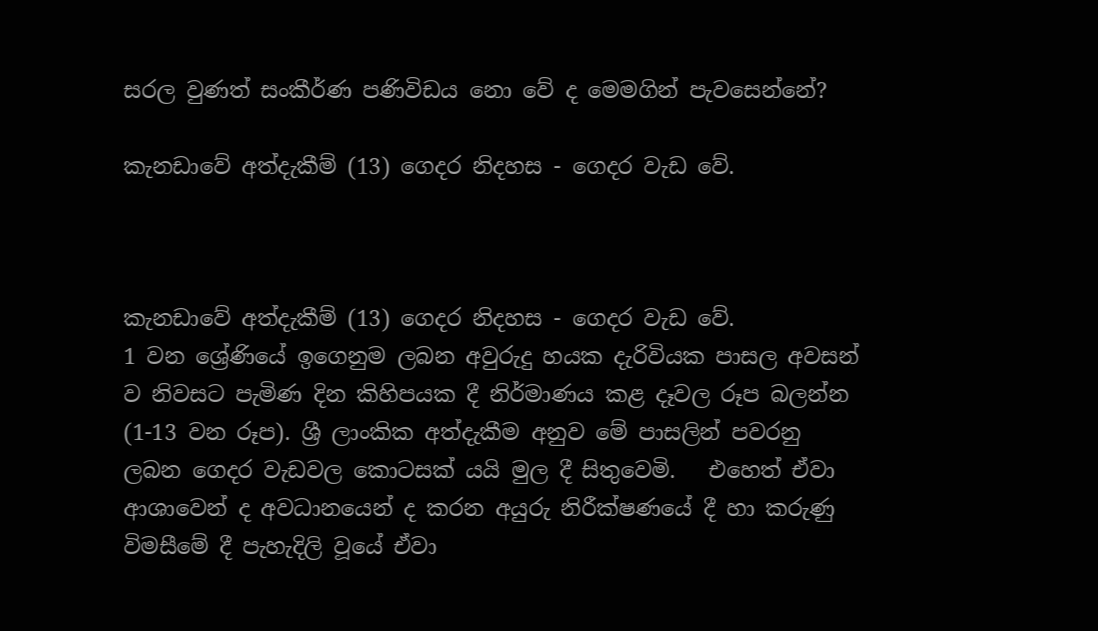සරල වුණත් සංකීර්ණ පණිවිඩය නො වේ ද මෙමගින් පැවසෙන්නේ?

කැනඩාවේ අත්දැකීම් (13) ගෙදර නිදහස - ගෙදර වැඩ වේ.



කැනඩාවේ අත්දැකීම් (13) ගෙදර නිදහස - ගෙදර වැඩ වේ.
1 වන ශ්‍රේණියේ ඉගෙනුම ලබන අවුරුදු හයක දැරිවියක පාසල අවසන් ව නිවසට පැමිණ දින කිහිපයක දී නිර්මාණය කළ දෑවල රූප බලන්න (1-13 වන රූප). ශ්‍රී ලාංකික අත්දැකීම අනුව මේ පාසලින් පවරනු ලබන ගෙදර වැඩවල කොටසක් යයි මුල දී සිතුවෙමි.   එහෙත් ඒවා ආශාවෙන් ද අවධානයෙන් ද කරන අයුරු නිරීක්ෂණයේ දී හා කරුණු විමසීමේ දී පැහැදිලි වූයේ ඒවා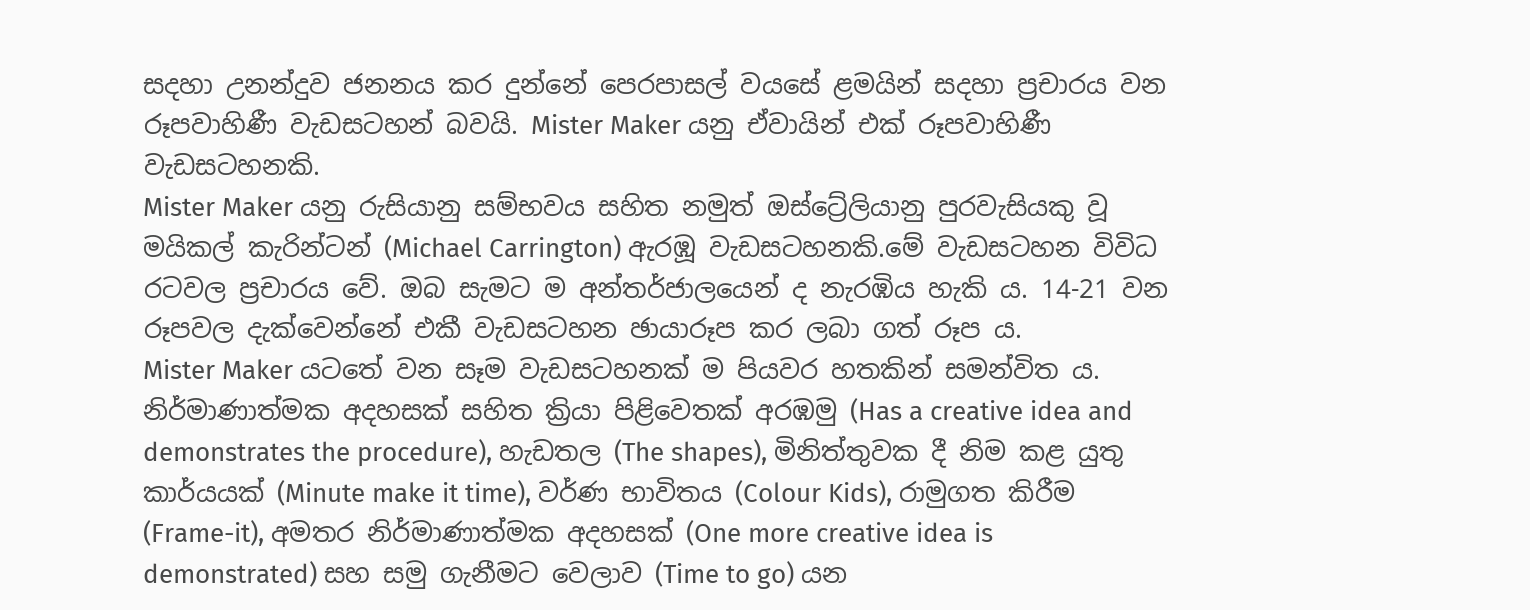සදහා උනන්දුව ජනනය කර දුන්නේ පෙරපාසල් වයසේ ළමයින් සදහා ප්‍රචාරය වන රූපවාහිණී වැඩසටහන් බවයි. Mister Maker යනු ඒවායින් එක් රූපවාහිණී වැඩසටහනකි.
Mister Maker යනු රුසියානු සම්භවය සහිත නමුත් ඔස්ට්‍රේලියානු පුරවැසියකු වූ මයිකල් කැරින්ටන් (Michael Carrington) ඇරඹූ වැඩසටහනකි.මේ වැඩසටහන විවිධ රටවල ප්‍රචාරය වේ. ඔබ සැමට ම අන්තර්ජාලයෙන් ද නැරඹිය හැකි ය. 14-21 වන රූපවල දැක්වෙන්නේ එකී වැඩසටහන ඡායාරූප කර ලබා ගත් රූප ය.
Mister Maker යටතේ වන සෑම වැඩසටහනක් ම පියවර හතකින් සමන්විත ය. නිර්මාණාත්මක අදහසක් සහිත ක්‍රියා පිළිවෙතක් අරඹමු (Has a creative idea and demonstrates the procedure), හැඩතල (The shapes), මිනිත්තුවක දී නිම කළ යුතු කාර්යයක් (Minute make it time), වර්ණ භාවිතය (Colour Kids), රාමුගත කිරීම (Frame-it), අමතර නිර්මාණාත්මක අදහසක් (One more creative idea is demonstrated) සහ සමු ගැනීමට වෙලාව (Time to go) යන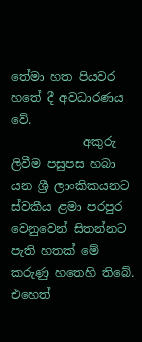තේමා හත පියවර හතේ දී අවධාරණය වේ.
            අකුරු ලිවීම පසුපස හබා යන ශ්‍රී ලාංකිකයනට ස්වකීය ළමා පරපුර වෙනුවෙන් සිතන්නට පැති හතක් මේ කරුණු හතෙහි තිබේ. එහෙත්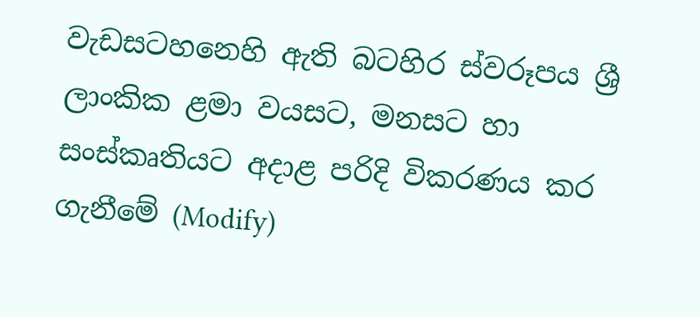වැඩසටහනෙහි ඇති බටහිර ස්වරූපය ශ්‍රී ලාංකික ළමා වයසට, මනසට හා සංස්කෘතියට අදාළ පරිදි විකරණය කර ගැනීමේ (Modify)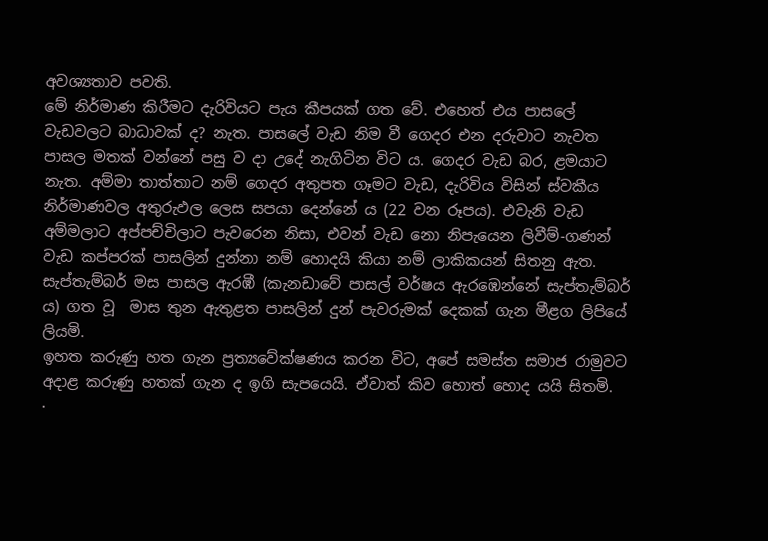අවශ්‍යතාව පවති.
මේ නිර්මාණ කිරීමට දැරිවියට පැය කීපයක් ගත වේ. එහෙත් එය පාසලේ වැඩවලට බාධාවක් ද? නැත. පාසලේ වැඩ නිම වී ගෙදර එන දරුවාට නැවත පාසල මතක් වන්නේ පසු ව දා උදේ නැගිටින විට ය. ගෙදර වැඩ බර, ළමයාට නැත. අම්මා තාත්තාට නම් ගෙදර අතුපත ගෑමට වැඩ, දැරිවිය විසින් ස්වකීය නිර්මාණවල අතුරුඵල ලෙස සපයා දෙන්නේ ය (22 වන රූපය). එවැනි වැඩ අම්මලාට අප්පච්චිලාට පැවරෙන නිසා, එවන් වැඩ නො නිපැයෙන ලිවීම්-ගණන් වැඩ කප්පරක් පාසලින් දුන්නා නම් හොදයි කියා නම් ලාකිකයන් සිතනු ඇත.
සැප්තැම්බර් මස පාසල ඇරඹී (කැනඩාවේ පාසල් වර්ෂය ඇරඹෙන්නේ සැප්තැම්බර් ය) ගත වූ  මාස තුන ඇතුළත පාසලින් දුන් පැවරුමක් දෙකක් ගැන මීළග ලිපියේ ලියමි.
ඉහත කරුණු හත ගැන ප්‍රත්‍යවේක්ෂණය කරන විට, අපේ සමස්ත සමාජ රාමුවට අදාළ කරුණු හතක් ගැන ද ඉගි සැපයෙයි. ඒවාත් කිව හොත් හොද යයි සිතමි.
·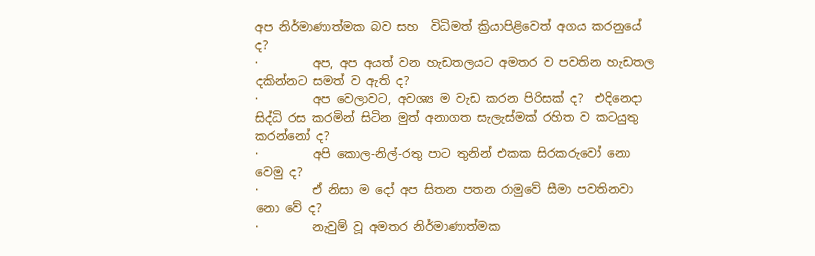අප නිර්මාණාත්මක බව සහ  විධිමත් ක්‍රියාපිළිවෙත් අගය කරනුයේ ද?
·         අප, අප අයත් වන හැඩතලයට අමතර ව පවතින හැඩතල දකින්නට සමත් ව ඇති ද?
·         අප වෙලාවට, අවශ්‍ය ම වැඩ කරන පිරිසක් ද?  එදිනෙදා සිද්ධි රස කරමින් සිටින මුත් අනාගත සැලැස්මක් රහිත ව කටයුතු කරන්නෝ ද?
·         අපි කොල-නිල්-රතු පාට තුනින් එකක සිරකරුවෝ නො වෙමු ද?
·         ඒ නිසා ම දෝ අප සිතන පතන රාමුවේ සීමා පවතිනවා නො වේ ද?
·         නැවුම් වූ අමතර නිර්මාණාත්මක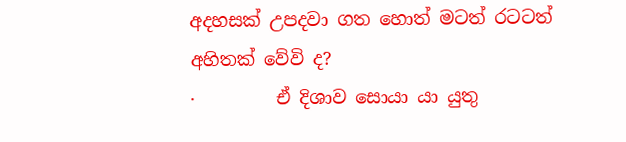අදහසක් උපදවා ගත හොත් මටත් රටටත් අහිතක් වේවි ද?
·         ඒ දිශාව සොයා යා යුතු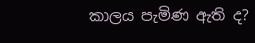කාලය පැමිණ ඇති ද?